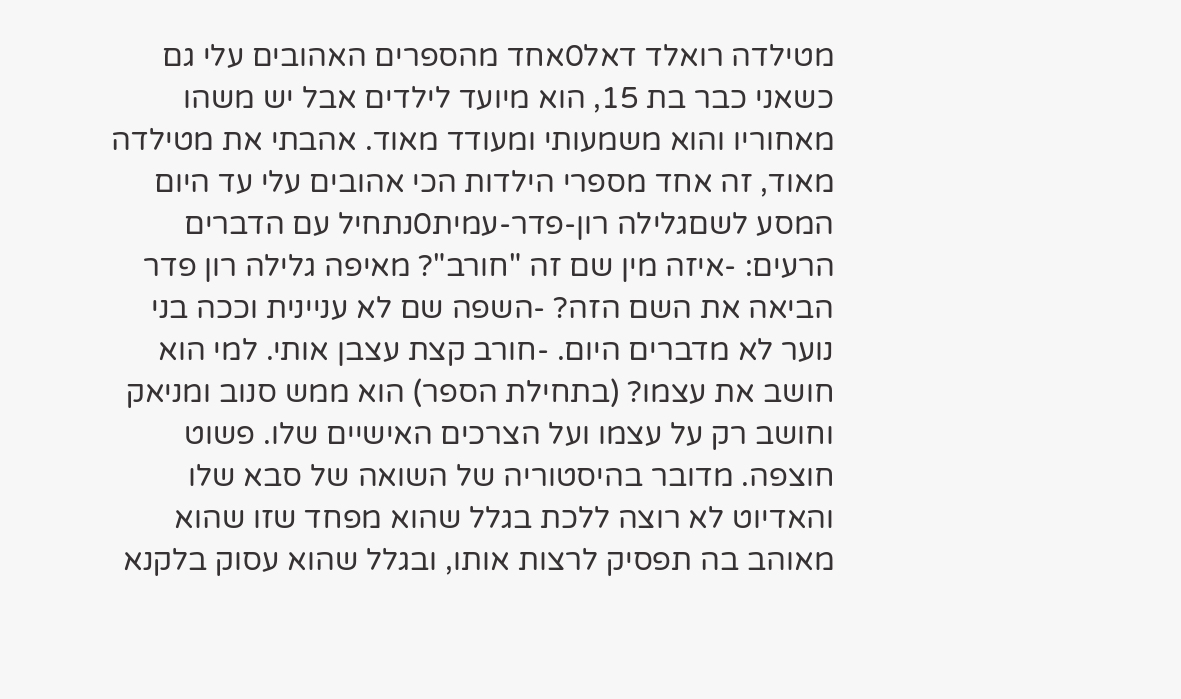מטילדה רואלד דאל0אחד מהספרים האהובים עלי גם כשאני כבר בת 15, הוא מיועד לילדים אבל יש משהו מאחוריו והוא משמעותי ומעודד מאוד. אהבתי את מטילדה מאוד, זה אחד מספרי הילדות הכי אהובים עלי עד היום
המסע לשםגלילה רון-פדר-עמית0נתחיל עם הדברים הרעים: -איזה מין שם זה "חורב"? מאיפה גלילה רון פדר הביאה את השם הזה? -השפה שם לא עניינית וככה בני נוער לא מדברים היום. -חורב קצת עצבן אותי. למי הוא חושב את עצמו? (בתחילת הספר) הוא ממש סנוב ומניאק וחושב רק על עצמו ועל הצרכים האישיים שלו. פשוט חוצפה. מדובר בהיסטוריה של השואה של סבא שלו והאדיוט לא רוצה ללכת בגלל שהוא מפחד שזו שהוא מאוהב בה תפסיק לרצות אותו, ובגלל שהוא עסוק בלקנא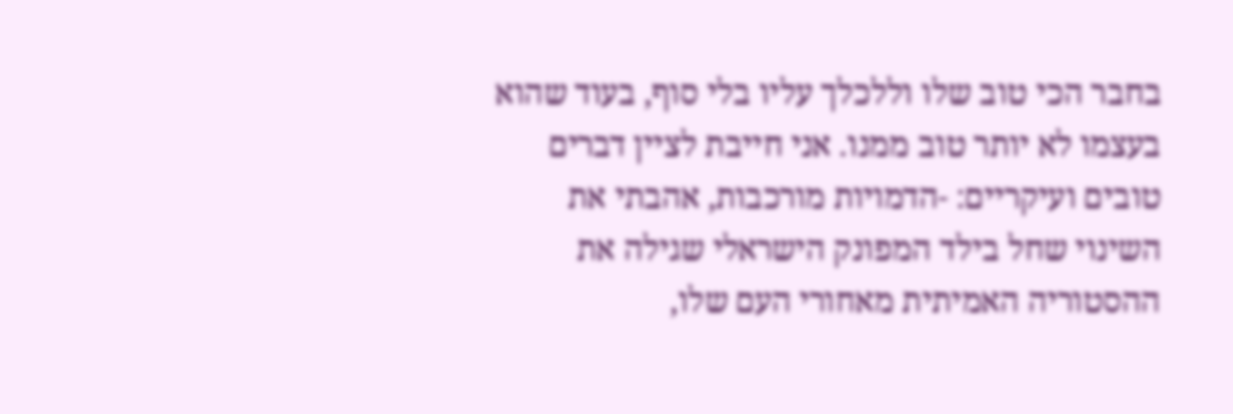בחבר הכי טוב שלו וללכלך עליו בלי סוף, בעוד שהוא בעצמו לא יותר טוב ממנו. אני חייבת לציין דברים טובים ועיקריים: -הדמויות מורכבות, אהבתי את השינוי שחל בילד המפונק הישראלי שגילה את ההסטוריה האמיתית מאחורי העם שלו,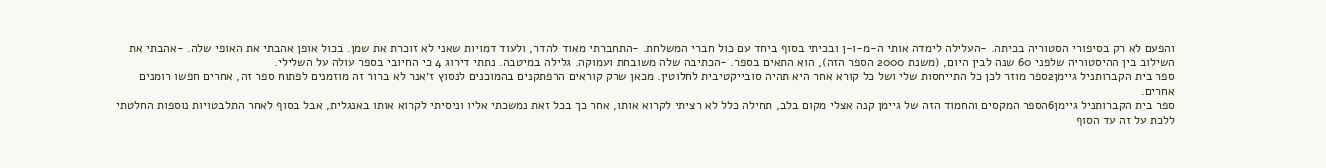והפעם לא רק בסיפורי הסטוריה בכיתה. -העלילה לימדה אותי ה-מ-ו-ן ובכיתי בסוף ביחד עם כול חברי המשלחת. -התחברתי מאוד להדר, ולעוד דמויות שאני לא זוכרת את שמן. בכול אופן אהבתי את האופי שלה. -אהבתי את השילוב בין ההיסטוריה שלפני 60 שנה לבין היום, (משנת 2000 הספר הזה), הוא התאים בספר. -הכתיבה שלה משובחת ועמוקה. גלילה במיטבה. נתתי דירוג 4 כי החיובי בספר עולה על השלילי.
ספר בית הקברותניל גיימן2ספר מוזר לכן כל התייחסות שלי ושל כל קורא אחר היא תהיה סובייקטיבית לחלוטין. מכאן שרק קוראים הרפתקנים בהמוכנים לנסוץ ז׳אנר לא ברור זה מוזמנים לפתוח ספר זה, אחרים חפשו רומנים אחרים.
ספר בית הקברותניל גיימן6הספר המקסים והחמוד הזה של גיימן קנה אצלי מקום בלב, תחילה כלל לא רציתי לקרוא אותו, אחר כך בכל זאת נמשכתי אליו וניסיתי לקרוא אותו באנגלית, אבל בסוף לאחר התלבטויות נוספות החלטתי ללכת על זה עד הסוף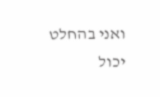ואני בהחלט יכול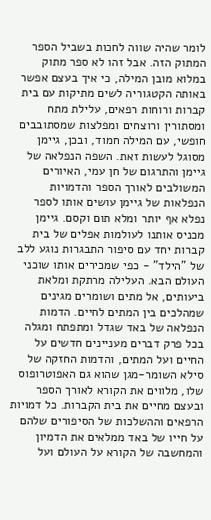לומר שהיה שווה לחכות בשביל הספר המתוק הזה. אבל זהו לא ספר מתוק במלוא מובן המילה, כי איך בעצם אפשר באותה הקטגוריה לשים מתיקות עם בית קברות ורוחות רפאים, עלילת מתח ומסתורין ורוצחים ומפלצות שמסתובבים חופשי, עם המילה חמוד, ובכן, גיימן מסוגל לעשות זאת. השפה הנפלאה של גיימן והתרגום של חן עמי, האיורים המשולבים לאורך הספר והדמויות הנפלאות של גיימן עושים אותו לספר נפלא אף יותר ומלא תום וקסם. גיימן מכניס אותנו לעולמות אפלים של בית קברות יחד עם סיפור התבגרות נוגע ללב של "הילד" - כפי שמכירים אותו שוכני העולם הבא. העלילה מרתקת ומלאת ביעותים, אל מתים ושומרים מגינים שמהלכים בין המתים לחיים. הדמות הנפלאה של באד שגדל ומתפתח ומגלה בכל פרק דברים מעניינים חדשים על החיים ועל המתים, והדמות החזקה של סילא השומר-מגן שהוא גם האפוטרופוס שלו, מלווים את הקורא לאורך הספר ובעצם מחיים את בית הקברות. כל דמויות הרפאים וההשלכות של הסיפורים שלהם על חייו של באד ממלאים את הדמיון והמחשבה של הקורא על העולם ועל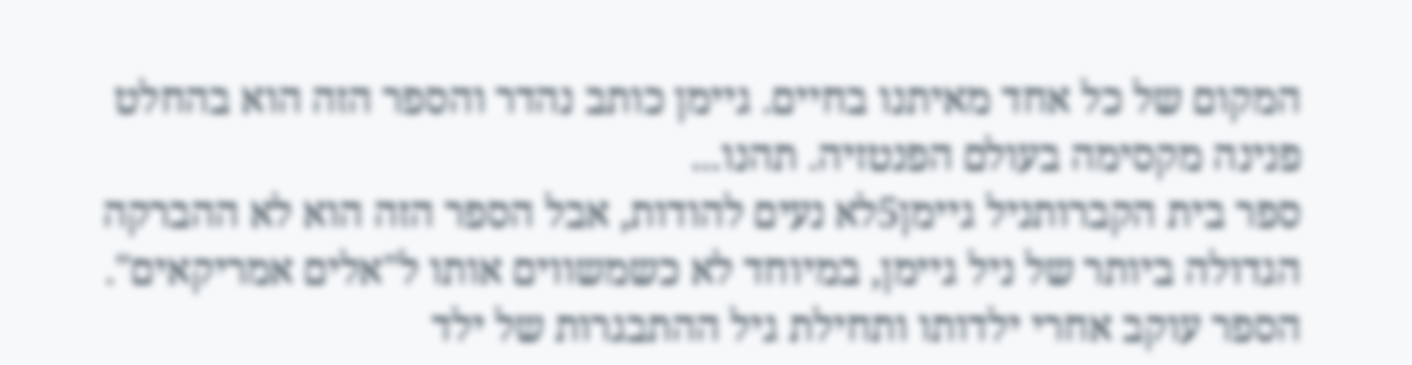המקום של כל אחד מאיתנו בחיים. גיימן כותב נהדר והספר הזה הוא בהחלט פנינה מקסימה בעולם הפנטזיה. תהנו...
ספר בית הקברותניל גיימן5לא נעים להודות, אבל הספר הזה הוא לא ההברקה הגדולה ביותר של ניל גיימן, במיוחד לא כשמשווים אותו ל"אלים אמריקאים". הספר עוקב אחרי ילדותו ותחילת גיל ההתבגרות של ילד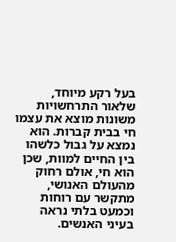בעל רקע מיוחד, שלאור התרחשויות משונות מוצא את עצמו חי בבית קברות. הוא נמצא על גבול כלשהו בין החיים למוות, שכן הוא חי, אולם רחוק מהעולם האנושי, מתקשר עם רוחות וכמעט בלתי נראה בעיני האנשים.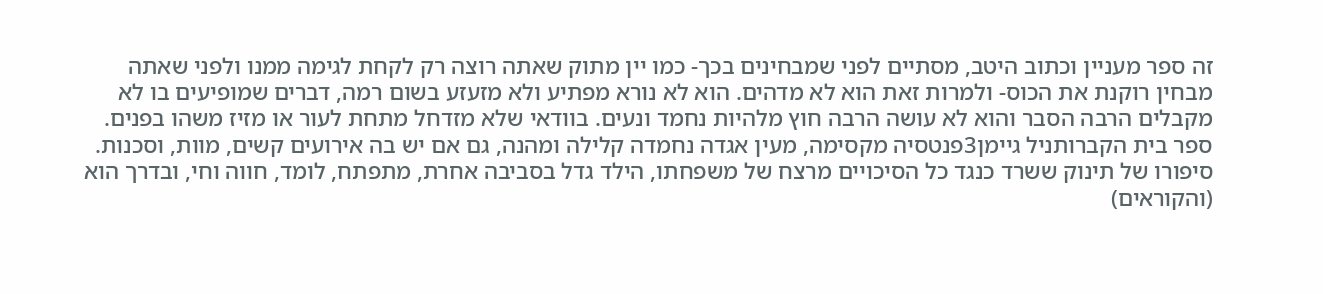זה ספר מעניין וכתוב היטב, מסתיים לפני שמבחינים בכך- כמו יין מתוק שאתה רוצה רק לקחת לגימה ממנו ולפני שאתה מבחין רוקנת את הכוס- ולמרות זאת הוא לא מדהים. הוא לא נורא מפתיע ולא מזעזע בשום רמה, דברים שמופיעים בו לא מקבלים הרבה הסבר והוא לא עושה הרבה חוץ מלהיות נחמד ונעים. בוודאי שלא מזדחל מתחת לעור או מזיז משהו בפנים.
ספר בית הקברותניל גיימן3פנטסיה מקסימה, מעין אגדה נחמדה קלילה ומהנה, גם אם יש בה אירועים קשים, מוות, וסכנות. סיפורו של תינוק ששרד כנגד כל הסיכויים מרצח של משפחתו, הילד גדל בסביבה אחרת, מתפתח, לומד, חווה וחי, ובדרך הוא (והקוראים)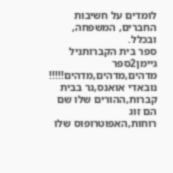לומדים על חשיבות החברים, המשפחה, ובכלל.
ספר בית הקברותניל גיימן2ספר מדהים,מדהים,מדהים!!!!! נובאדי אואנס,גר בבית קברות,ההורים שלו שם הם זוג רוחות,האפוטרופוס שלו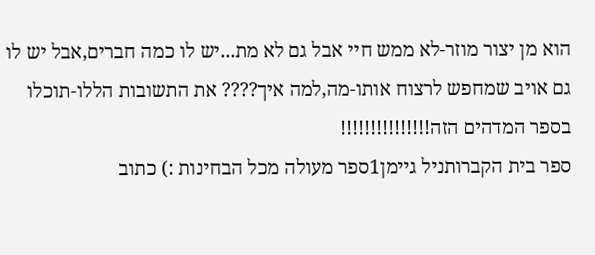הוא מן יצור מוזר-לא ממש חיי אבל גם לא מת...יש לו כמה חברים,אבל יש לו גם אויב שמחפש לרצוח אותו-מה,למה איך???? את התשובות הללו-תוכלו בספר המדהים הזה!!!!!!!!!!!!!!!
ספר בית הקברותניל גיימן1ספר מעולה מכל הבחינות :) כתוב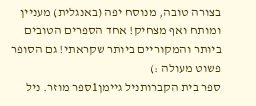בצורה טובה, מנוסח יפה (באנגלית) מעניין ומותח ואף מצחיק! אחד הספרים הטובים ביותר והמקוריים ביותר שקראתי! גם הסופר פשוט מעולה :)
ספר בית הקברותניל גיימן1ספר מוזר. ניל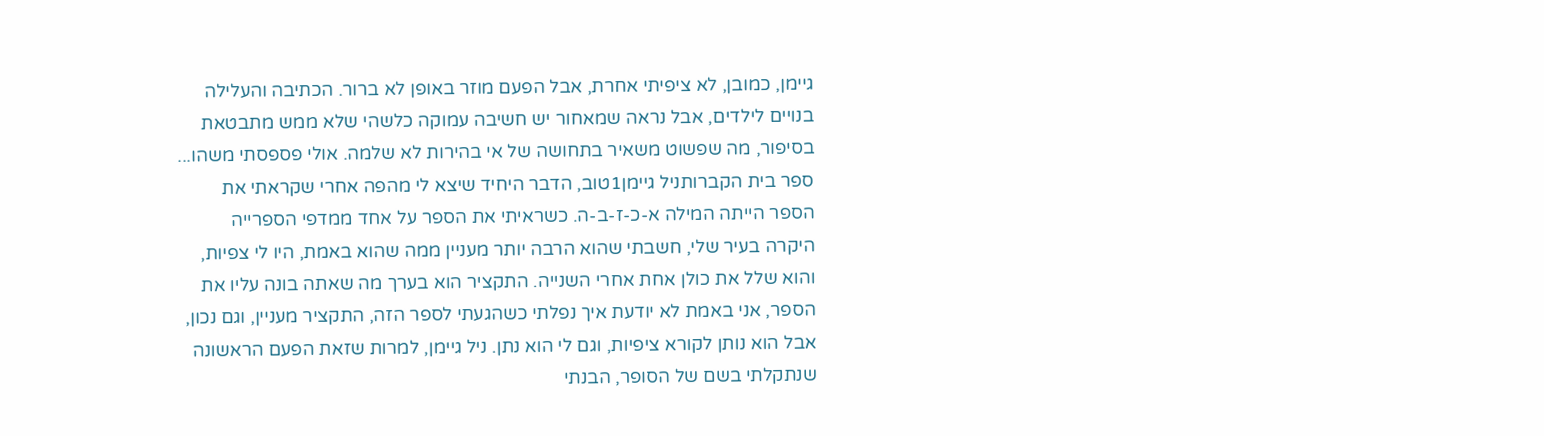גיימן, כמובן, לא ציפיתי אחרת, אבל הפעם מוזר באופן לא ברור. הכתיבה והעלילה בנויים לילדים, אבל נראה שמאחור יש חשיבה עמוקה כלשהי שלא ממש מתבטאת בסיפור, מה שפשוט משאיר בתחושה של אי בהירות לא שלמה. אולי פספסתי משהו...
ספר בית הקברותניל גיימן1טוב, הדבר היחיד שיצא לי מהפה אחרי שקראתי את הספר הייתה המילה א-כ-ז-ב-ה. כשראיתי את הספר על אחד ממדפי הספרייה היקרה בעיר שלי, חשבתי שהוא הרבה יותר מעניין ממה שהוא באמת, היו לי צפיות, והוא שלל את כולן אחת אחרי השנייה. התקציר הוא בערך מה שאתה בונה עליו את הספר, אני באמת לא יודעת איך נפלתי כשהגעתי לספר הזה, התקציר מעניין, וגם נכון, אבל הוא נותן לקורא ציפיות, וגם לי הוא נתן. ניל גיימן, למרות שזאת הפעם הראשונה שנתקלתי בשם של הסופר, הבנתי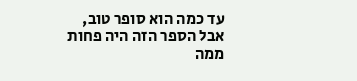עד כמה הוא סופר טוב, אבל הספר הזה היה פחות ממה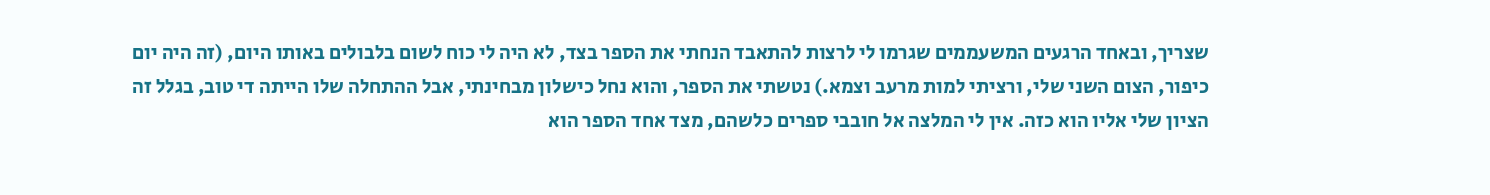שצריך, ובאחד הרגעים המשעממים שגרמו לי לרצות להתאבד הנחתי את הספר בצד, לא היה לי כוח לשום בלבולים באותו היום, (זה היה יום כיפור, הצום השני שלי, ורציתי למות מרעב וצמא.) נטשתי את הספר, והוא נחל כישלון מבחינתי, אבל ההתחלה שלו הייתה די טוב, בגלל זה הציון שלי אליו הוא כזה. אין לי המלצה אל חובבי ספרים כלשהם, מצד אחד הספר הוא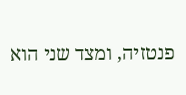פנטזיה, ומצד שני הוא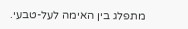מתפלג בין האימה לעל-טבעי.